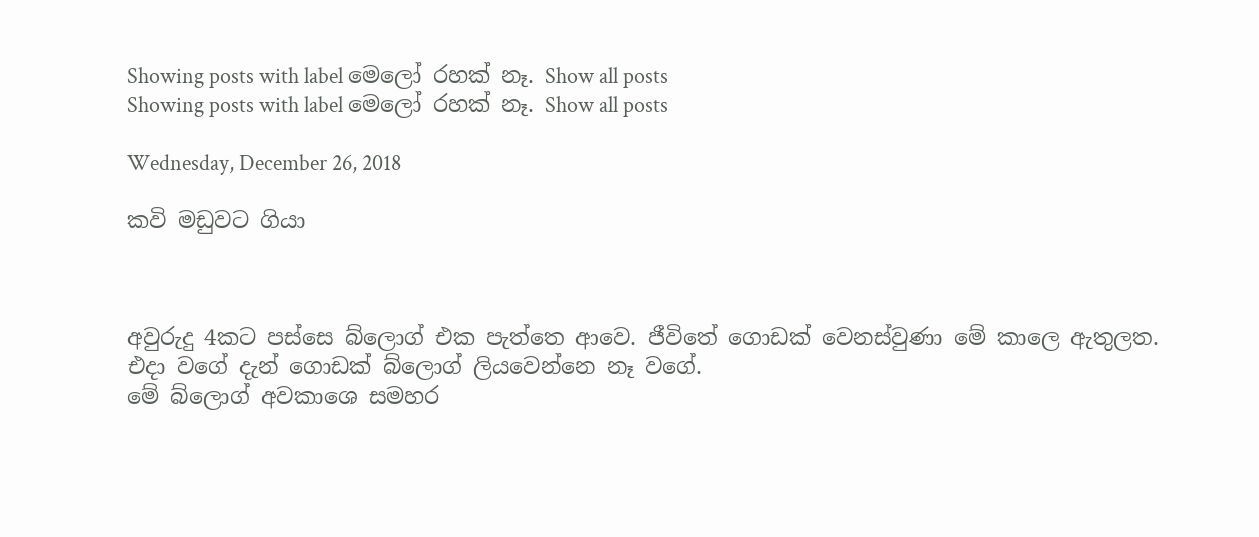Showing posts with label මෙලෝ රහක් නෑ. Show all posts
Showing posts with label මෙලෝ රහක් නෑ. Show all posts

Wednesday, December 26, 2018

කවි මඩුවට ගියා



අවුරුදු 4කට පස්සෙ බ්ලොග් එක පැත්තෙ ආවෙ. ජීවිතේ ගොඩක් වෙනස්වුණා මේ කාලෙ ඇතුලත. එදා වගේ දැන් ගොඩක් බ්ලොග් ලියවෙන්නෙ නෑ වගේ.
මේ බ්ලොග් අවකාශෙ සමහර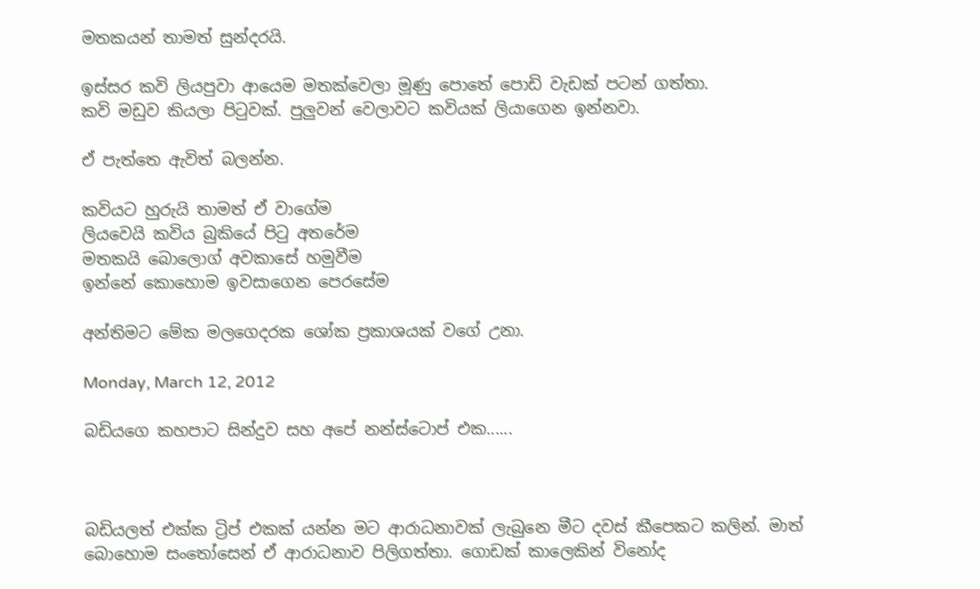මතකයන් තාමත් සුන්දරයි.

ඉස්සර කවි ලියපුවා ආයෙම මතක්වෙලා මූණු පොතේ පොඩි වැඩක් පටන් ගත්තා.
කවි මඩුව කියලා පිටුවක්. පුලුවන් වෙලාවට කවියක් ලියාගෙන ඉන්නවා.

ඒ පැත්තෙ ඇවිත් බලන්න.

කවියට හුරුයි තාමත් ඒ වාගේම
ලියවෙයි කවිය බුකියේ පිටු අතරේම
මතකයි බොලොග් අවකාසේ හමුවීම
ඉන්නේ කොහොම ඉවසාගෙන පෙරසේම

අන්තිමට මේක මලගෙදරක ශෝක ප්‍රකාශයක් වගේ උනා.

Monday, March 12, 2012

බඩියගෙ කහපාට සින්දුව සහ අපේ නන්ස්ටොප් එක......



බඩියලත් එක්ක ට්‍රිප් එකක් යන්න මට ආරාධනාවක් ලැබුනෙ මීට දවස් කීපෙකට කලින්. මාත් බොහොම සංතෝසෙන් ඒ ආරාධනාව පිලිගත්තා. ගොඩක් කාලෙකින් විනෝද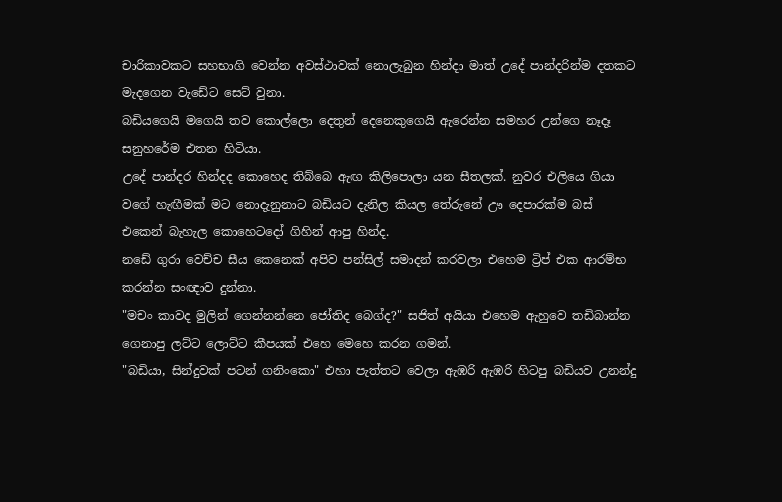චාරිකාවකට සහභාගි වෙන්න අවස්ථාවක් නොලැබුන හින්දා මාත් උදේ පාන්දරින්ම දතකට මැදගෙන වැඩේට සෙට් වුනා.
බඩියගෙයි මගෙයි තව කොල්ලො දෙතුන් දෙනෙකුගෙයි ඇරෙන්න සමහර උන්ගෙ නෑදෑ සනුහරේම එතන හිටියා.
උදේ පාන්දර හින්දද කොහෙද තිබ්බෙ ඇඟ කිලිපොලා යන සීතලක්. නුවර එලියෙ ගියා වගේ හැඟීමක් මට නොදැනුනාට බඩියට දැනිල කියල තේරුනේ ඌ දෙපාරක්ම බස් එකෙන් බැහැල කොහෙටදෝ ගිහින් ආපු හින්ද.
නඩේ ගුරා වෙච්ච සීය කෙනෙක් අපිව පන්සිල් සමාදන් කරවලා එහෙම ට්‍රිප් එක ආරම්භ කරන්න සංඥාව දුන්නා.
"මචං කාවද මුලින් ගෙන්නන්නෙ ජෝතිද බෙග්ද?" සජිත් අයියා එහෙම ඇහුවෙ තඩිබාන්න ගෙනාපු ලට්ට ලොට්ට කීපයක් එහෙ මෙහෙ කරන ගමන්.
"බඩියා, සින්දුවක් පටන් ගනිංකො" එහා පැත්තට වෙලා ඇඹරි ඇඹරි හිටපු බඩියව උනන්දු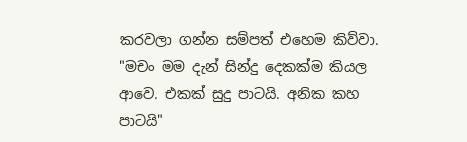කරවලා ගන්න සම්පත් එහෙම කිව්වා.
"මචං මම දැන් සින්දු දෙකක්ම කියල ආවෙ. එකක් සුදු පාටයි. අනික කහ පාටයි"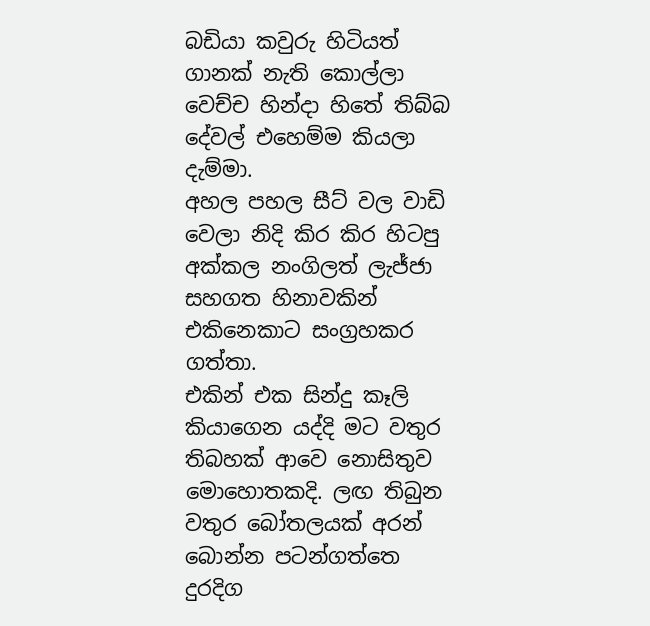බඩියා කවුරු හිටියත් ගානක් නැති කොල්ලා වෙච්ච හින්දා හිතේ තිබ්බ දේවල් එහෙම්ම කියලා දැම්මා.
අහල පහල සීට් වල වාඩි වෙලා නිදි කිර කිර හිටපු අක්කල නංගිලත් ලැජ්ජා සහගත හිනාවකින් එකිනෙකාට සංග්‍රහකර ගත්තා.
එකින් එක සින්දු කෑලි කියාගෙන යද්දි මට වතුර තිබහක් ආවෙ නොසිතුව මොහොතකදි. ලඟ තිබුන වතුර බෝතලයක් අරන් බොන්න පටන්ගත්තෙ දුරදිග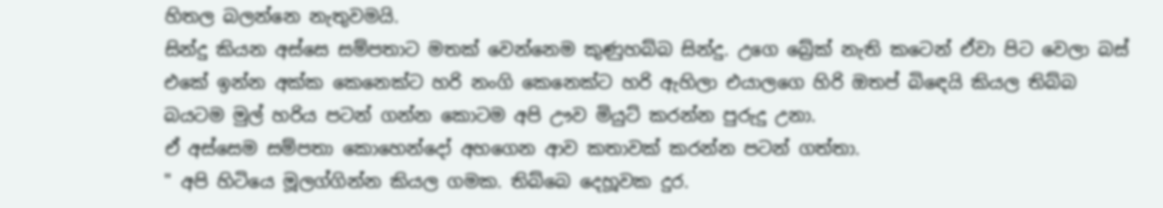හිතල බලන්නෙ නැතුවමයි.
සින්දු කියන අස්සෙ සම්පතාට මතක් වෙන්නෙම කුණුහබ්බ සින්දු. උගෙ බ්‍රේක් නැති කටෙන් ඒවා පිට වෙලා බස් එකේ ඉන්න අක්ක කෙනෙක්ට හරි නංගි කෙනෙක්ට හරි ඇහිලා එයාලගෙ හිරි ඔතප් බිඳෙයි කියල තිබ්බ බයටම මුල් හරිය පටන් ගන්න කොටම අපි ඌව මියුට් කරන්න පුරුදු උනා.
ඒ අස්සෙම සම්පතා කොහෙන්දෝ අහගෙන ආව කතාවක් කරන්න පටන් ගත්තා.
" අපි හිටියෙ මූලග්ගින්න කියල ගමක. තිබ්බෙ දෙහූවක දුර.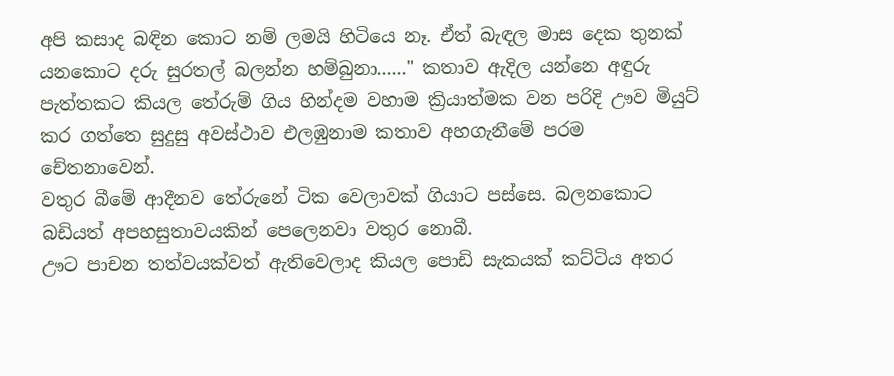අපි කසාද බඳින කොට නම් ලමයි හිටියෙ නෑ. ඒත් බැඳල මාස දෙක තුනක් යනකොට දරු සුරතල් බලන්න හම්බුනා......" කතාව ඇදිල යන්නෙ අඳුරු පැත්තකට කියල තේරුම් ගිය හින්දම වහාම ක්‍රියාත්මක වන පරිදි ඌව මියුට් කර ගත්තෙ සුදුසු අවස්ථාව එලඹුනාම කතාව අහගැනීමේ පරම චේතනාවෙන්.
වතුර බීමේ ආදීනව තේරුනේ ටික වෙලාවක් ගියාට පස්සෙ. බලනකොට බඩියත් අපහසුතාවයකින් පෙලෙනවා වතුර නොබී.
ඌට පාචන තත්වයක්වත් ඇතිවෙලාද කියල පොඩි සැකයක් කට්ටිය අතර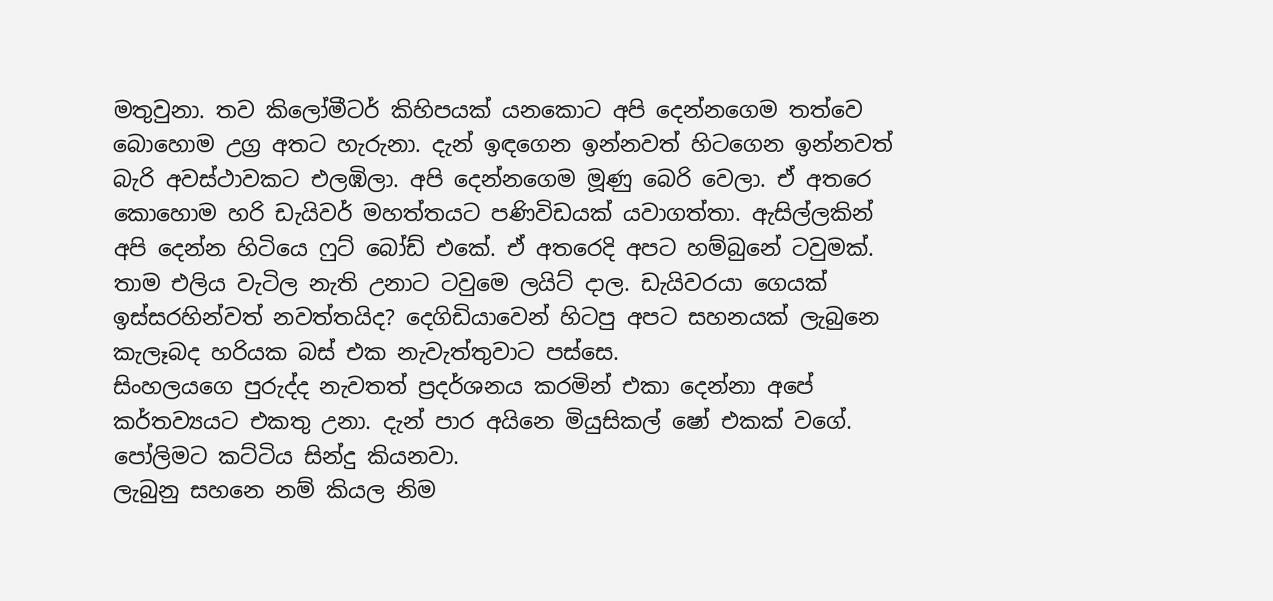මතුවුනා. තව කිලෝමීටර් කිහිපයක් යනකොට අපි දෙන්නගෙම තත්වෙ බොහොම උග්‍ර අතට හැරුනා. දැන් ඉඳගෙන ඉන්නවත් හිටගෙන ඉන්නවත් බැරි අවස්ථාවකට එලඹිලා. අපි දෙන්නගෙම මූණු බෙරි වෙලා. ඒ අතරෙ කොහොම හරි ඩැයිවර් මහත්තයට පණිවිඩයක් යවාගත්තා. ඇසිල්ලකින් අපි දෙන්න හිටියෙ ෆුට් බෝඩ් එකේ. ඒ අතරෙදි අපට හම්බුනේ ටවුමක්. තාම එලිය වැටිල නැති උනාට ටවුමෙ ලයිට් දාල. ඩැයිවරයා ගෙයක් ඉස්සරහින්වත් නවත්තයිද? දෙගිඩියාවෙන් හිටපු අපට සහනයක් ලැබුනෙ කැලෑබද හරියක බස් එක නැවැත්තුවාට පස්සෙ.
සිංහලයගෙ පුරුද්ද නැවතත් ප්‍රදර්ශනය කරමින් එකා දෙන්නා අපේ කර්තව්‍යයට එකතු උනා. දැන් පාර අයිනෙ මියුසිකල් ෂෝ එකක් වගේ. පෝලිමට කට්ටිය සින්දු කියනවා.
ලැබුනු සහනෙ නම් කියල නිම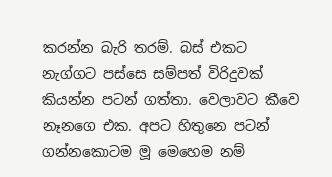කරන්න බැරි තරම්. බස් එකට නැග්ගට පස්සෙ සම්පත් විරිදුවක් කියන්න පටන් ගත්තා. වෙලාවට කීවෙ නෑනගෙ එක. අපට හිතුනෙ පටන් ගන්නකොටම මූ මෙහෙම නම්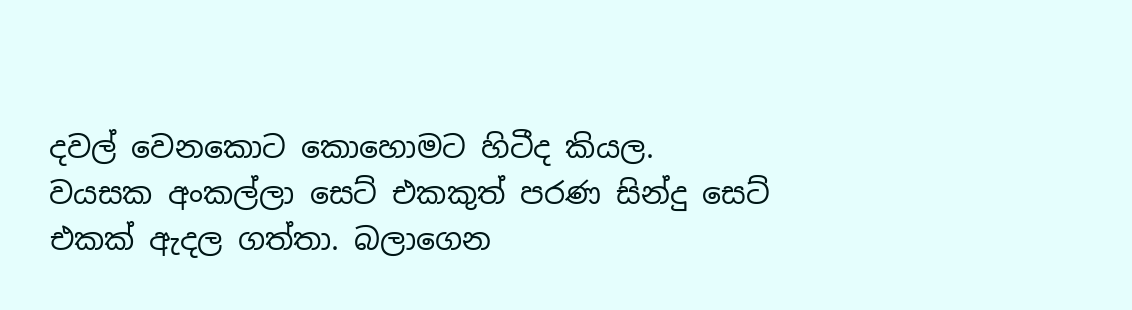දවල් වෙනකොට කොහොමට හිටීද කියල.
වයසක අංකල්ලා සෙට් එකකුත් පරණ සින්දු සෙට් එකක් ඇදල ගත්තා. බලාගෙන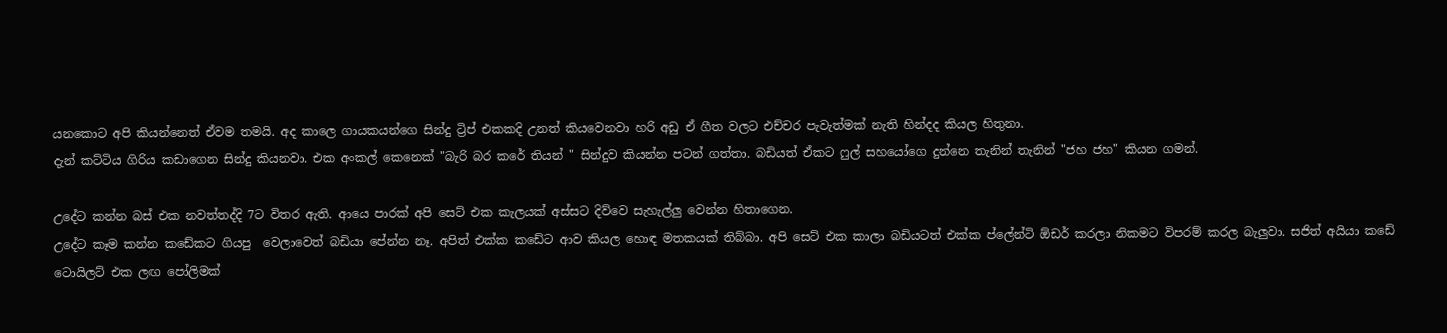යනකොට අපි කියන්නෙත් ඒවම තමයි. අද කාලෙ ගායකයන්ගෙ සින්දු ට්‍රිප් එකකදි උනත් කියවෙනවා හරි අඩු ඒ ගීත වලට එච්චර පැවැත්මක් නැති හින්දද කියල හිතුනා.
දැන් කට්ටිය ගිරිය කඩාගෙන සින්දු කියනවා. එක අංකල් කෙනෙක් "බැරි බර කරේ තියන් " සින්දුව කියන්න පටන් ගත්තා. බඩියත් ඒකට ෆුල් සහයෝගෙ දුන්නෙ තැනින් තැනින් "ජහ ජහ" කියන ගමන්.

උදේට කන්න බස් එක නවත්තද්දි 7ට විතර ඇති. ආයෙ පාරක් අපි සෙට් එක කැලයක් අස්සට දිව්වෙ සැහැල්ලු වෙන්න හිතාගෙන.
උදේට කෑම කන්න කඩේකට ගියපු  වෙලාවෙත් බඩියා පේන්න නෑ. අපිත් එක්ක කඩේට ආව කියල හොඳ මතකයක් තිබ්බා. අපි සෙට් එක කාලා බඩියටත් එක්ක ප්ලේන්ටි ඕඩර් කරලා නිකමට විපරම් කරල බැලුවා. සජිත් අයියා කඩේ ටොයිලට් එක ලඟ පෝලිමක්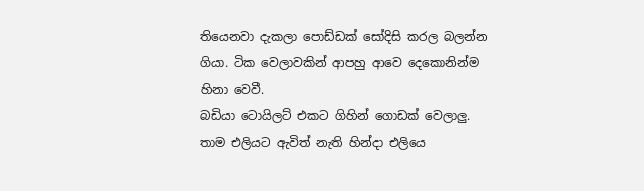තියෙනවා දැකලා පොඩ්ඩක් සෝදිසි කරල බලන්න ගියා. ටික වෙලාවකින් ආපහු ආවෙ දෙකොනින්ම හිනා වෙවී.
බඩියා ටොයිලට් එකට ගිහින් ගොඩක් වෙලාලු. තාම එලියට ඇවිත් නැති හින්දා එලියෙ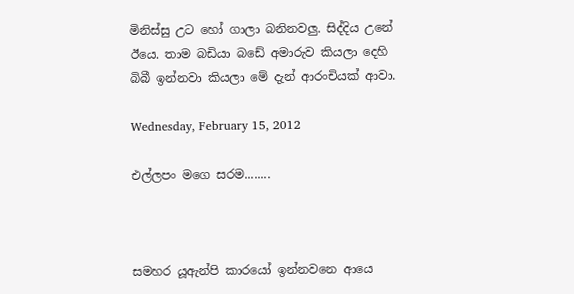මිනිස්සු උට හෝ ගාලා බනිනවලු. සිද්දිය උනේ ඊයෙ. තාම බඩියා බඩේ අමාරුව කියලා දෙහි බිබී ඉන්නවා කියලා මේ දැන් ආරංචියක් ආවා.

Wednesday, February 15, 2012

එල්ලපං මගෙ සරම........



සමහර යූඇන්පි කාරයෝ ඉන්නවනෙ ආයෙ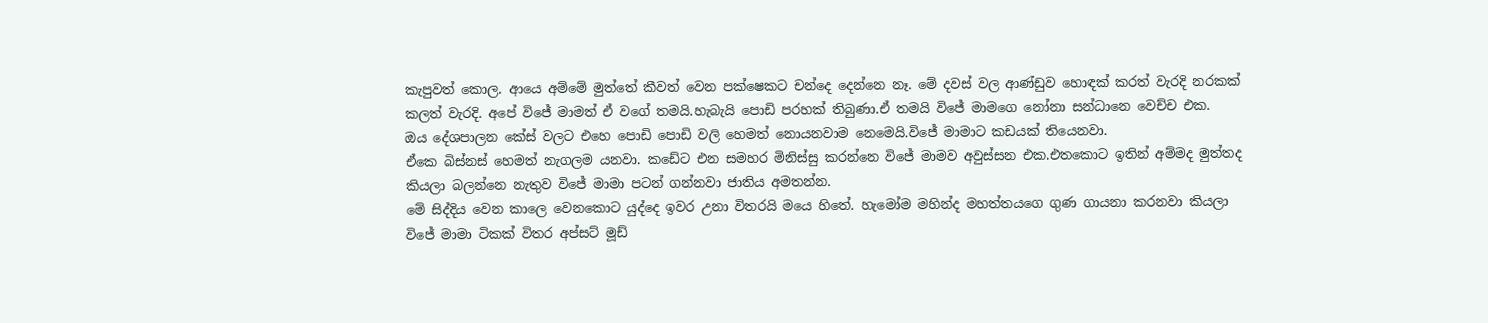කැපුවත් කොල. ආයෙ අම්මේ මුත්තේ කීවත් වෙන පක්ෂෙකට චන්දෙ දෙන්නෙ නෑ. මේ දවස් වල ආණ්ඩුව හොඳක් කරත් වැරදි නරකක් කලත් වැරදි. අපේ විජේ මාමත් ඒ වගේ තමයි.හැබැයි පොඩි පරහක් තිබුණා.ඒ තමයි විජේ මාමගෙ නෝනා සන්ධානෙ වෙච්ච එක.
ඔය දේශපාලන කේස් වලට එහෙ පොඩි පොඩි වලි හෙමත් නොයනවාම නෙමෙයි.විජේ මාමාට කඩයක් තියෙනවා.
ඒකෙ බිස්නස් හෙමත් නැගලම යනවා. කඩේට එන සමහර මිනිස්සු කරන්නෙ විජේ මාමව අවුස්සන එක.එතකොට ඉතින් අම්මද මුත්තද කියලා බලන්නෙ නැතුව විජේ මාමා පටන් ගන්නවා ජාතිය අමතන්න.
මේ සිද්දිය වෙන කාලෙ වෙනකොට යුද්දෙ ඉවර උනා විතරයි මයෙ හිතේ. හැමෝම මහින්ද මහත්තයගෙ ගුණ ගායනා කරනවා කියලා විජේ මාමා ටිකක් විතර අප්සට් මූඩ්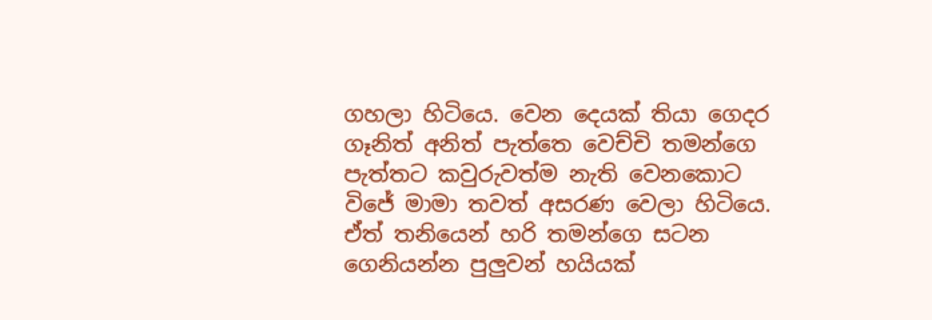ගහලා හිටියෙ. වෙන දෙයක් තියා ගෙදර ගෑනිත් අනිත් පැත්තෙ වෙච්චි තමන්ගෙ පැත්තට කවුරුවත්ම නැති වෙනකොට විජේ මාමා තවත් අසරණ වෙලා හිටියෙ.
ඒත් තනියෙන් හරි තමන්ගෙ සටන ගෙනියන්න පුලුවන් හයියක්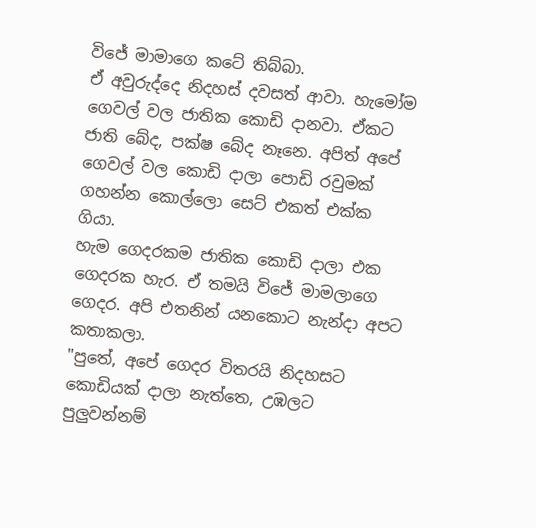විජේ මාමාගෙ කටේ තිබ්බා.
ඒ අවුරුද්දෙ නිදහස් දවසත් ආවා. හැමෝම ගෙවල් වල ජාතික කොඩි දානවා. ඒකට ජාති බේද, පක්ෂ බේද නෑනෙ. අපිත් අපේ ගෙවල් වල කොඩි දාලා පොඩි රවුමක් ගහන්න කොල්ලො සෙට් එකත් එක්ක ගියා.
හැම ගෙදරකම ජාතික කොඩි දාලා එක ගෙදරක හැර. ඒ තමයි විජේ මාමලාගෙ ගෙදර. අපි එතනින් යනකොට නැන්දා අපට කතාකලා.
"පුතේ, අපේ ගෙදර විතරයි නිදහසට කොඩියක් දාලා නැත්තෙ, උඹලට පුලුවන්නම්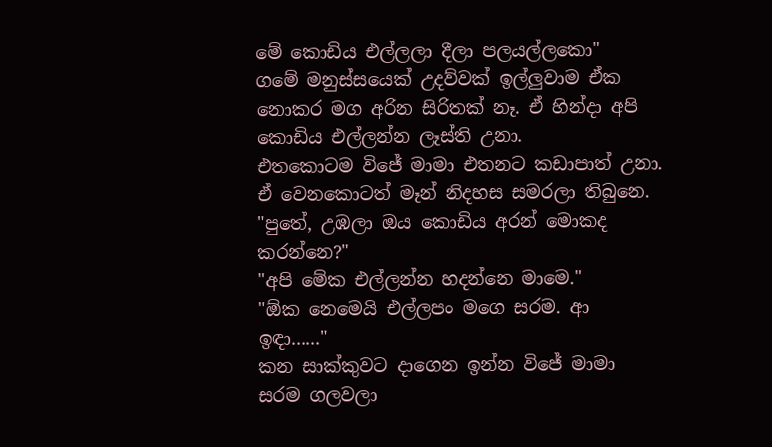මේ කොඩිය එල්ලලා දීලා පලයල්ලකො"
ගමේ මනුස්සයෙක් උදව්වක් ඉල්ලුවාම ඒක නොකර මග අරින සිරිතක් නෑ. ඒ හින්දා අපි කොඩිය එල්ලන්න ලෑස්ති උනා.
එතකොටම විජේ මාමා එතනට කඩාපාත් උනා. ඒ වෙනකොටත් මෑන් නිදහස සමරලා තිබුනෙ.
"පුතේ, උඹලා ඔය කොඩිය අරන් මොකද කරන්නෙ?"
"අපි මේක එල්ලන්න හදන්නෙ මාමෙ."
"ඕක නෙමෙයි එල්ලපං මගෙ සරම. ආ ඉඳා......"
කන සාක්කුවට දාගෙන ඉන්න විජේ මාමා සරම ගලවලා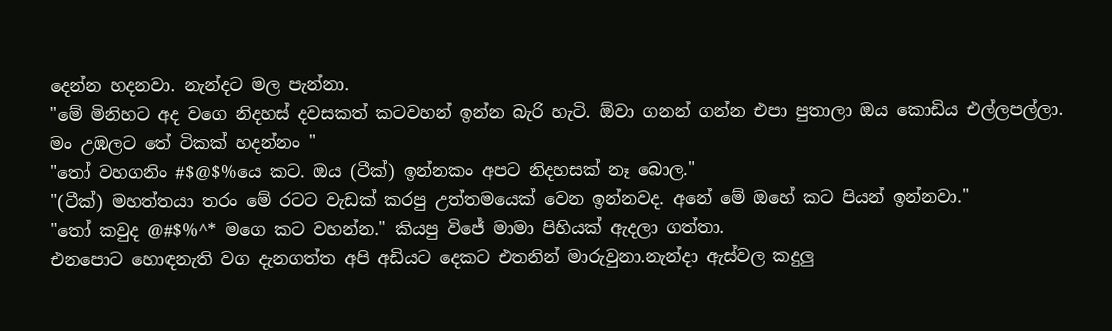දෙන්න හදනවා. නැන්දට මල පැන්නා.
"මේ මිනිහට අද වගෙ නිදහස් දවසකත් කටවහන් ඉන්න බැරි හැටි. ඕවා ගනන් ගන්න එපා පුතාලා ඔය කොඩිය එල්ලපල්ලා. මං උඹලට තේ ටිකක් හදන්නං "
"තෝ වහගනිං #$@$%යෙ කට. ඔය (ටීක්) ඉන්නකං අපට නිදහසක් නෑ බොල."
"(ටීක්) මහත්තයා තරං මේ රටට වැඩක් කරපු උත්තමයෙක් වෙන ඉන්නවද. අනේ මේ ඔහේ කට පියන් ඉන්නවා."
"තෝ කවුද @#$%^* මගෙ කට වහන්න." කියපු විජේ මාමා පිහියක් ඇදලා ගත්තා.
එනපොට හොඳනැති වග දැනගත්ත අපි අඩියට දෙකට එතනින් මාරුවුනා.නැන්දා ඇස්වල කදුලු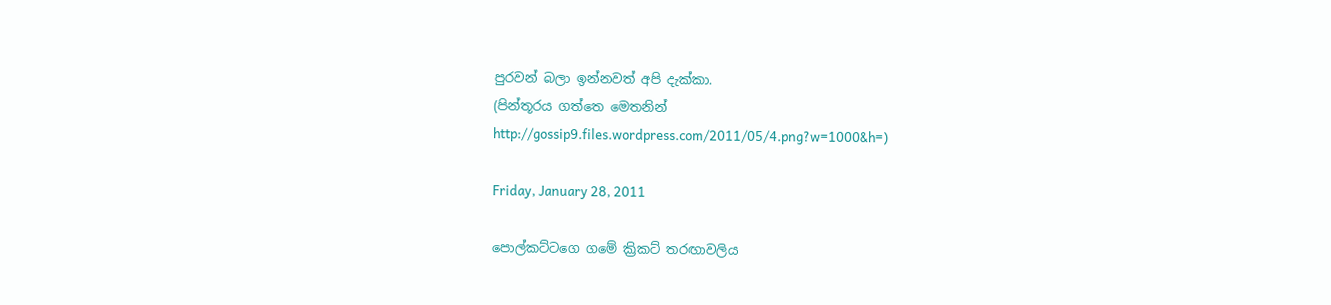පුරවන් බලා ඉන්නවත් අපි දැක්කා.
(පින්තූරය ගත්තෙ මෙතනින් http://gossip9.files.wordpress.com/2011/05/4.png?w=1000&h=)

Friday, January 28, 2011

පොල්කට්ටගෙ ගමේ ක්‍රිකට් තරඟාවලිය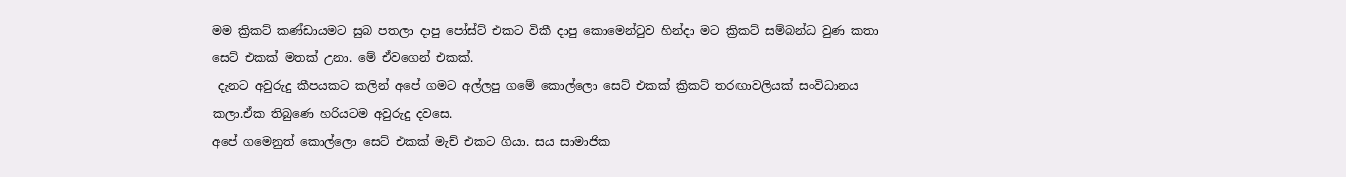මම ක්‍රිකට් කණ්ඩායමට සුබ පතලා දාපු පෝස්ට් එකට විකී දාපු කොමෙන්ටුව හින්දා මට ක්‍රිකට් සම්බන්ධ වුණ කතා සෙට් එකක් මතක් උනා. මේ ඒවගෙන් එකක්.
 දැනට අවුරුදු කීපයකට කලින් අපේ ගමට අල්ලපු ගමේ කොල්ලො සෙට් එකක් ක්‍රිකට් තරඟාවලියක් සංවිධානය කලා.ඒක තිබුණෙ හරියටම අවුරුදු දවසෙ.
අපේ ගමෙනුත් කොල්ලො සෙට් එකක් මැච් එකට ගියා. සය සාමාජික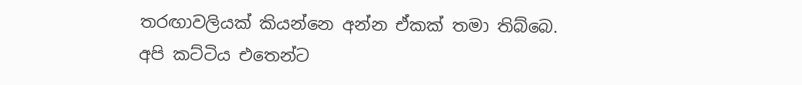තරඟාවලියක් කියන්නෙ අන්න ඒකක් තමා තිබ්බෙ.
අපි කට්ටිය එතෙන්ට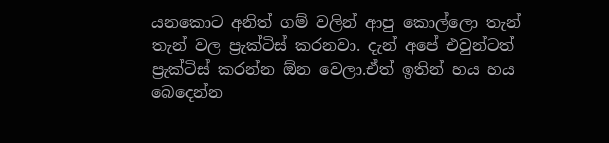යනකොට අනිත් ගම් වලින් ආපු කොල්ලො තැන් තැන් වල ප්‍රැක්ටිස් කරනවා. දැන් අපේ එවුන්ටත් ප්‍රැක්ටිස් කරන්න ඕන වෙලා.ඒත් ඉතින් හය හය බෙදෙන්න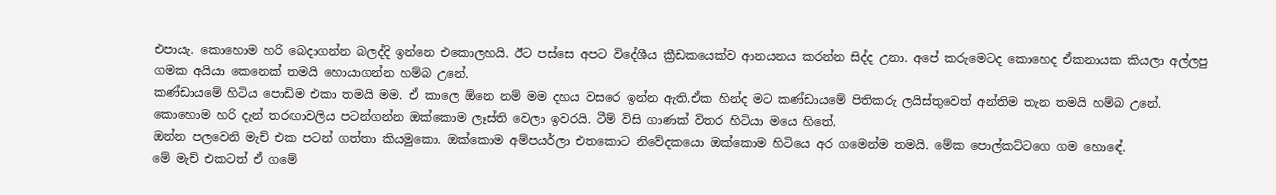එපායැ. කොහොම හරි බෙදාගන්න බලද්දි ඉන්නෙ එකොලහයි. ඊට පස්සෙ අපට විදේශීය ක්‍රීඩකයෙක්ව ආනයනය කරන්න සිද්ද උනා. අපේ කරුමෙටද කොහෙද ඒකනායක කියලා අල්ලපු ගමක අයියා කෙනෙක් තමයි හොයාගන්න හම්බ උනේ.
කණ්ඩායමේ හිටිය පොඩිම එකා තමයි මම. ඒ කාලෙ ඕනෙ නම් මම දහය වසරෙ ඉන්න ඇති.ඒක හින්ද මට කණ්ඩායමේ පිතිකරු ලයිස්තුවෙත් අන්තිම තැන තමයි හම්බ උනේ.
කොහොම හරි දැන් තරඟාවලිය පටන්ගන්න ඔක්කොම ලෑස්ති වෙලා ඉවරයි. ටීම් විසි ගාණක් විතර හිටියා මයෙ හිතේ.
ඔන්න පලවෙනි මැච් එක පටන් ගත්තා කියමුකො. ඔක්කොම අම්පයර්ලා එතකොට නිවේදකයො ඔක්කොම හිටියෙ අර ගමෙන්ම තමයි. මේක පොල්කට්ටගෙ ගම හොඳේ.
මේ මැච් එකටත් ඒ ගමේ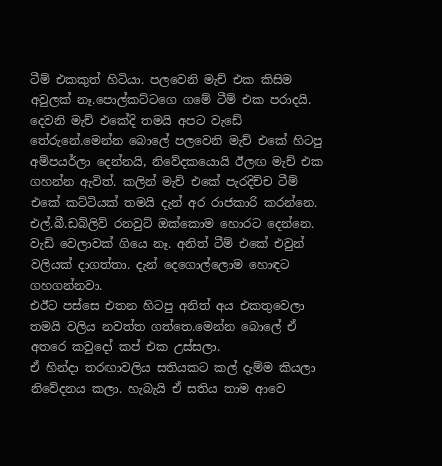ටීම් එකකුත් හිටියා. පලවෙනි මැච් එක කිසිම අවුලක් නෑ.පොල්කට්ටගෙ ගමේ ටීම් එක පරාදයි.
දෙවනි මැච් එකේදි තමයි අපට වැඩේ තේරුනේ.මෙන්න බොලේ පලවෙනි මැච් එකේ හිටපු අම්පයර්ලා දෙන්නයි, නිවේදකයොයි ඊලඟ මැච් එක ගහන්න ඇවිත්. කලින් මැච් එකේ පැරදිච්ච ටීම් එකේ කට්ටියක් තමයි දැන් අර රාජකාරි කරන්නෙ.
එල්.බී.ඩබ්ලිව් රනවුට් ඔක්කොම හොරට දෙන්නෙ.
වැඩි වෙලාවක් ගියෙ නෑ. අනිත් ටීම් එකේ එවුන් වලියක් දාගත්තා. දැන් දෙගොල්ලොම හොඳට ගහගන්නවා.
එඊට පස්සෙ එතන හිටපු අනිත් අය එකතුවෙලා තමයි වලිය නවත්ත ගත්තෙ.මෙන්න බොලේ ඒ අතරෙ කවුදෝ කප් එක උස්සලා.
ඒ හින්දා තරඟාවලිය සතියකට කල් දැම්ම කියලා නිවේදනය කලා. හැබැයි ඒ සතිය තාම ආවෙ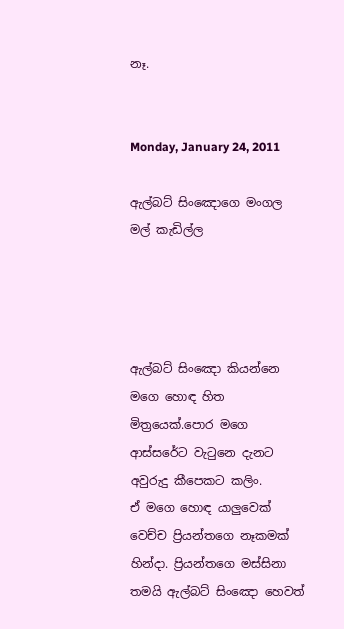නෑ.


Monday, January 24, 2011

ඇල්බට් සිංඤොගෙ මංගල මල් කැඩිල්ල




ඇල්බට් සිංඤො කියන්නෙ මගෙ හොඳ හිත මිත්‍රයෙක්.පොර මගෙ ආස්සරේට වැටුනෙ දැනට අවුරුදු කීපෙකට කලිං.
ඒ මගෙ හොඳ යාලුවෙක් වෙච්ච ප්‍රියන්තගෙ නෑකමක් හින්දා. ප්‍රියන්තගෙ මස්සිනා තමයි ඇල්බට් සිංඤො හෙවත්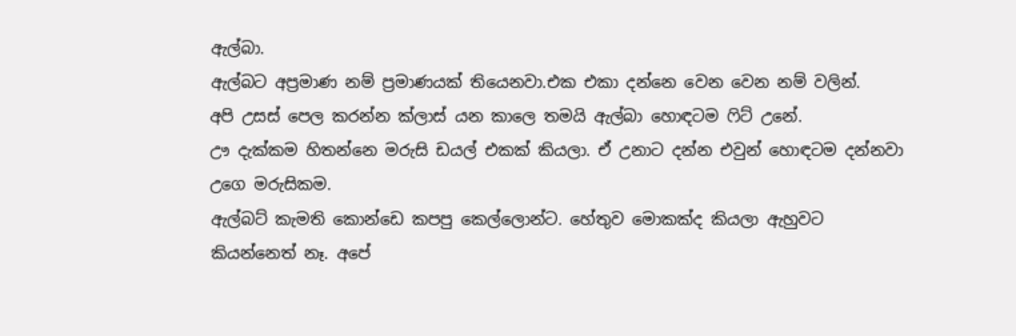ඇල්බා.
ඇල්බට අප්‍රමාණ නම් ප්‍රමාණයක් තියෙනවා.එක එකා දන්නෙ වෙන වෙන නම් වලින්.
අපි උසස් පෙල කරන්න ක්ලාස් යන කාලෙ තමයි ඇල්බා හොඳටම ෆිට් උනේ.
ඌ දැක්කම හිතන්නෙ මරුසි ඩයල් එකක් කියලා. ඒ උනාට දන්න එවුන් හොඳටම දන්නවා උගෙ මරුසිකම.
ඇල්බට් කැමති කොන්ඩෙ කපපු කෙල්ලොන්ට. හේතුව මොකක්ද කියලා ඇහුවට කියන්නෙත් නෑ. අපේ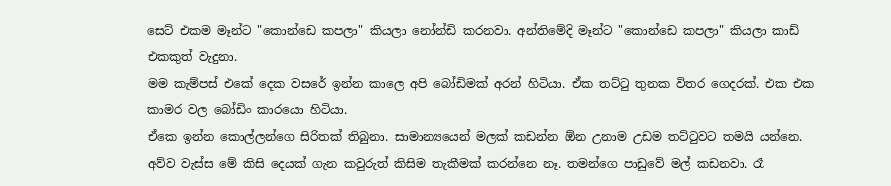සෙට් එකම මෑන්ට "කොන්ඩෙ කපලා" කියලා නෝන්ඩි කරනවා. අන්තිමේදි මෑන්ට "කොන්ඩෙ කපලා" කියලා කාඩ් එකකුත් වැදුනා.
මම කැම්පස් එකේ දෙක වසරේ ඉන්න කාලෙ අපි බෝඩිමක් අරන් හිටියා. ඒක තට්ටු තුනක විතර ගෙදරක්. එක එක කාමර වල බෝඩිං කාරයො හිටියා.
ඒකෙ ඉන්න කොල්ලන්ගෙ සිරිතක් තිබුනා. සාමාන්‍යයෙන් මලක් කඩන්න ඕන උනාම උඩම තට්ටුවට තමයි යන්නෙ. අව්ව වැස්ස මේ කිසි දෙයක් ගැන කවුරුත් කිසිම තැකීමක් කරන්නෙ නෑ. තමන්ගෙ පාඩුවේ මල් කඩනවා. රෑ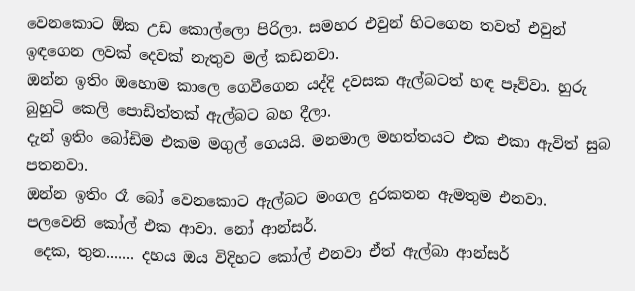වෙනකොට ඕක උඩ කොල්ලො පිරිලා. සමහර එවුන් හිටගෙන තවත් එවුන් ඉඳගෙන ලවක් දෙවක් නැතුව මල් කඩනවා.
ඔන්න ඉතිං ඔහොම කාලෙ ගෙවීගෙන යද්දි දවසක ඇල්බටත් හඳ පෑව්වා. හුරු බුහුටි කෙලි පොඩිත්තක් ඇල්බට බහ දීලා.
දැන් ඉතිං බෝඩිම එකම මගුල් ගෙයයි. මනමාල මහත්තයට එක එකා ඇවිත් සුබ පතනවා.
ඔන්න ඉතිං රෑ බෝ වෙනකොට ඇල්බට මංගල දුරකතන ඇමතුම එනවා.
පලවෙනි කෝල් එක ආවා. නෝ ආන්සර්.
 දෙක, තුන....... දහය ඔය විදිහට කෝල් එනවා ඒත් ඇල්බා ආන්සර්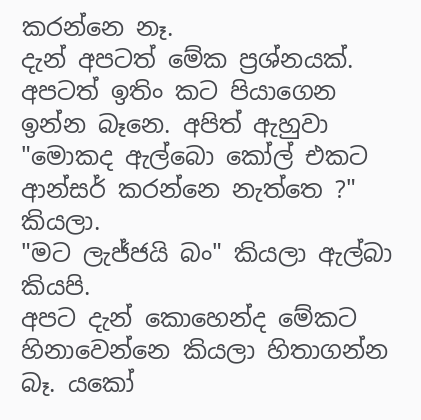කරන්නෙ නෑ.
දැන් අපටත් මේක ප්‍රශ්නයක්.
අපටත් ඉතිං කට පියාගෙන ඉන්න බෑනෙ. අපිත් ඇහුවා "මොකද ඇල්බො කෝල් එකට ආන්සර් කරන්නෙ නැත්තෙ ?" කියලා.
"මට ලැජ්ජයි බං" කියලා ඇල්බා කියපි.
අපට දැන් කොහෙන්ද මේකට හිනාවෙන්නෙ කියලා හිතාගන්න බෑ. යකෝ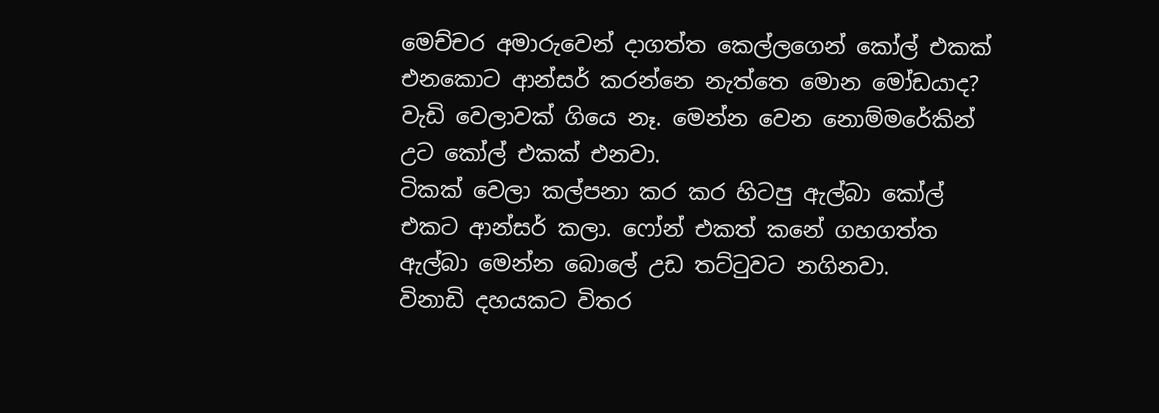මෙච්චර අමාරුවෙන් දාගත්ත කෙල්ලගෙන් කෝල් එකක් එනකොට ආන්සර් කරන්නෙ නැත්තෙ මොන මෝඩයාද?
වැඩි වෙලාවක් ගියෙ නෑ. මෙන්න වෙන නොම්මරේකින් උට කෝල් එකක් එනවා.
ටිකක් වෙලා කල්පනා කර කර හිටපු ඇල්බා කෝල් එකට ආන්සර් කලා. ෆෝන් එකත් කනේ ගහගත්ත ඇල්බා මෙන්න බොලේ උඩ තට්ටුවට නගිනවා.
විනාඩි දහයකට විතර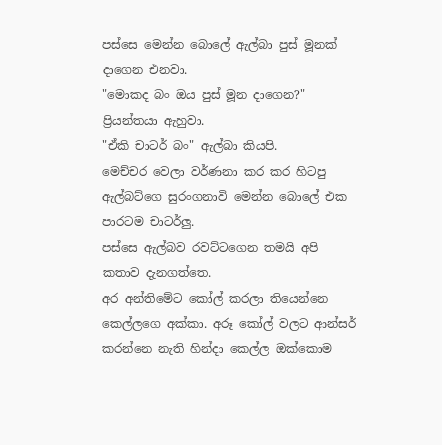පස්සෙ මෙන්න බොලේ ඇල්බා පුස් මූනක් දාගෙන එනවා.
"මොකද බං ඔය පුස් මූන දාගෙන?" ප්‍රියන්තයා ඇහුවා.
"ඒකි චාටර් බං" ඇල්බා කියපි.
මෙච්චර වෙලා වර්ණනා කර කර හිටපු ඇල්බට්ගෙ සුරංගනාවි මෙන්න බොලේ එක පාරටම චාටර්ලු.
පස්සෙ ඇල්බව රවට්ටගෙන තමයි අපි කතාව දැනගත්තෙ.
අර අන්තිමේට කෝල් කරලා තියෙන්නෙ කෙල්ලගෙ අක්කා. අරූ කෝල් වලට ආන්සර් කරන්නෙ නැති හින්දා කෙල්ල ඔක්කොම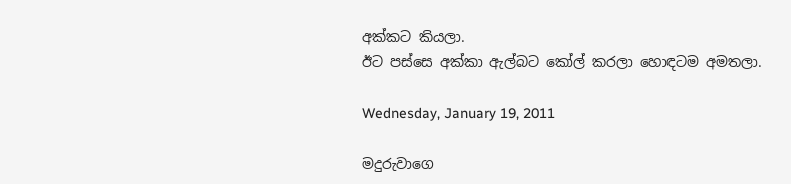අක්කට කියලා.
ඊට පස්සෙ අක්කා ඇල්බට කෝල් කරලා හොඳටම අමතලා.

Wednesday, January 19, 2011

මදුරුවාගෙ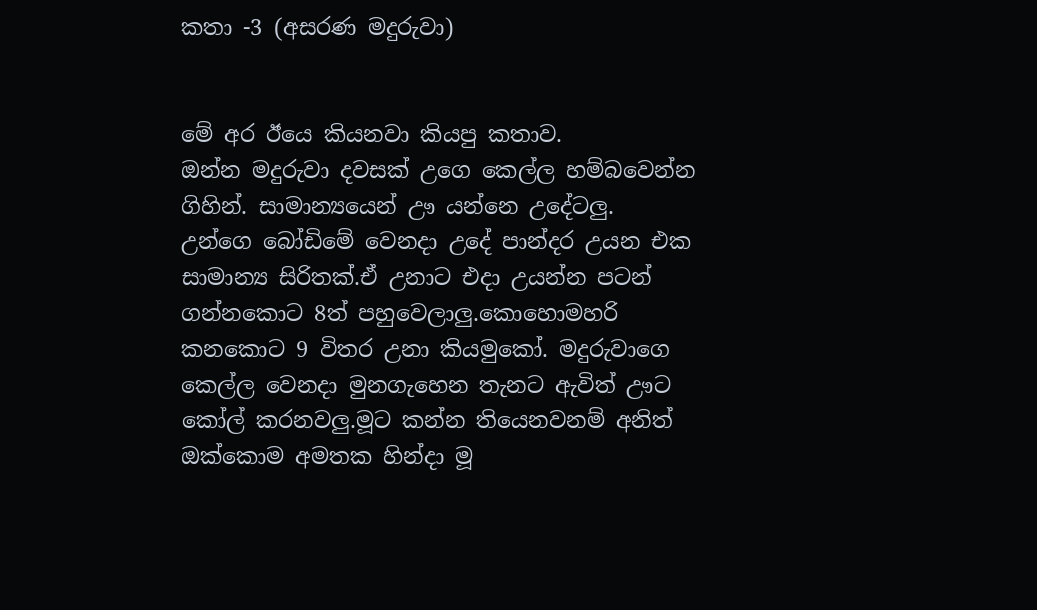කතා -3 (අසරණ මදුරුවා)


මේ අර ඊයෙ කියනවා කියපු කතාව.
ඔන්න මදුරුවා දවසක් උගෙ කෙල්ල හම්බවෙන්න ගිහින්. සාමාන්‍යයෙන් ඌ යන්නෙ උදේටලු.
උන්ගෙ බෝඩිමේ වෙනදා උදේ පාන්දර උයන එක සාමාන්‍ය සිරිතක්.ඒ උනාට එදා උයන්න පටන් ගන්නකොට 8ත් පහුවෙලාලු.කොහොමහරි කනකොට 9 විතර උනා කියමුකෝ. මදුරුවාගෙ කෙල්ල වෙනදා මුනගැහෙන තැනට ඇවිත් ඌට කෝල් කරනවලු.මූට කන්න තියෙනවනම් අනිත් ඔක්කොම අමතක හින්දා මූ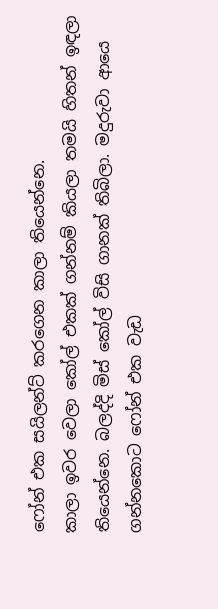ෆෝන් එක සයිලන්ට් කරගෙන කාලා තියෙන්නෙ.
කාලා ඉවර වෙලා කෝල් එකක් ගන්නම් කියලා තමයි හිතන් ඉඳලා තියෙන්නෙ. බලද්දි මිස් කෝල් විසි ගානක් තිබිලා. මදුරුවා ආයෙ ගන්නකොට ෆෝන් එක වැඩ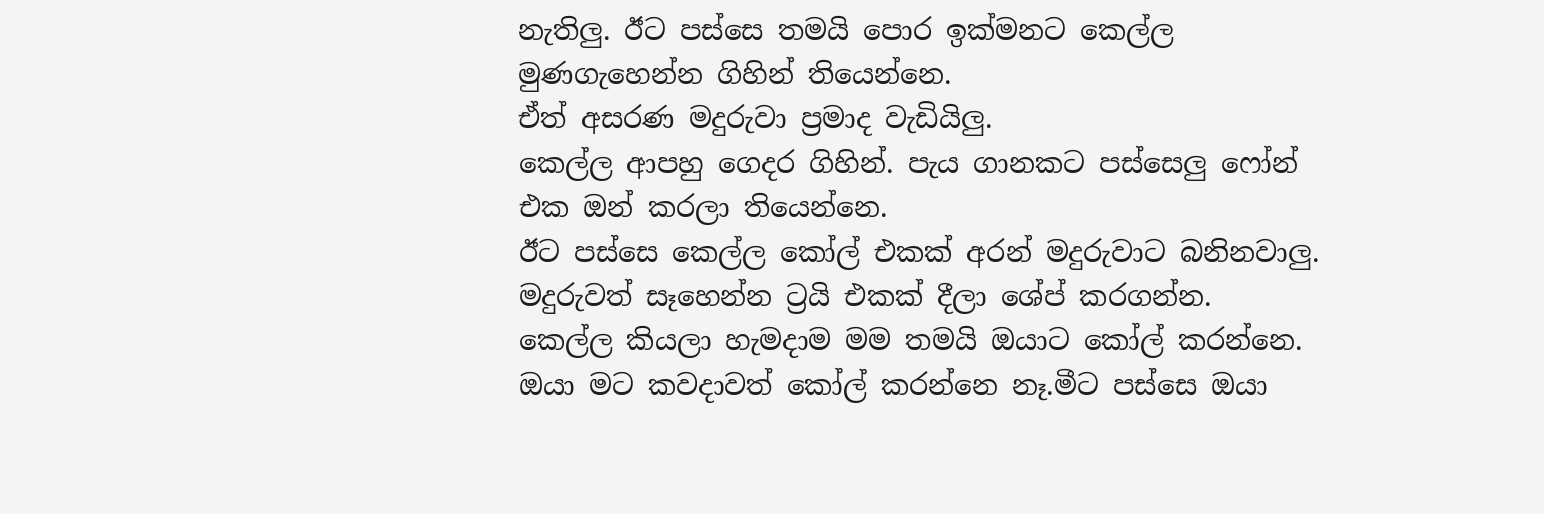නැතිලු. ඊට පස්සෙ තමයි පොර ඉක්මනට කෙල්ල මුණගැහෙන්න ගිහින් තියෙන්නෙ.
ඒත් අසරණ මදුරුවා ප්‍රමාද වැඩියිලු.
කෙල්ල ආපහු ගෙදර ගිහින්. පැය ගානකට පස්සෙලු ෆෝන් එක ඔන් කරලා තියෙන්නෙ.
ඊට පස්සෙ කෙල්ල කෝල් එකක් අරන් මදුරුවාට බනිනවාලු. මදුරුවත් සෑහෙන්න ට්‍රයි එකක් දීලා ශේප් කරගන්න.
කෙල්ල කියලා හැමදාම මම තමයි ඔයාට කෝල් කරන්නෙ. ඔයා මට කවදාවත් කෝල් කරන්නෙ නෑ.මීට පස්සෙ ඔයා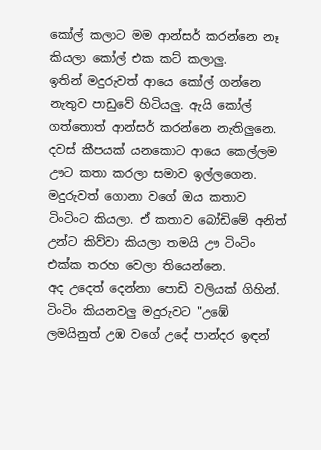කෝල් කලාට මම ආන්සර් කරන්නෙ නෑ කියලා කෝල් එක කට් කලාලු.
ඉතින් මදුරුවත් ආයෙ කෝල් ගන්නෙ නැතුව පාඩුවේ හිටියලු. ඇයි කෝල් ගත්තොත් ආන්සර් කරන්නෙ නැතිලුනෙ.
දවස් කීපයක් යනකොට ආයෙ කෙල්ලම ඌට කතා කරලා සමාව ඉල්ලගෙන.
මදුරුවත් ගොනා වගේ ඔය කතාව ටිංටිංට කියලා. ඒ කතාව බෝඩිමේ අනිත් උන්ට කිව්වා කියලා තමයි ඌ ටිංටිං එක්ක තරහ වෙලා තියෙන්නෙ.
අද උදෙත් දෙන්නා පොඩි වලියක් ගිහින්.
ටිංටිං කියනවලු මදුරුවට "උඹේ ලමයිනුත් උඹ වගේ උදේ පාන්දර ඉඳන්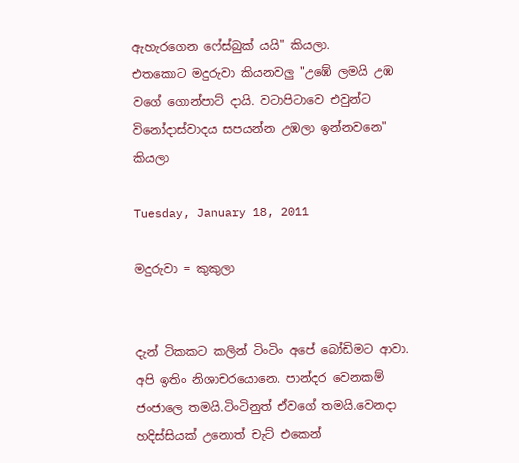ඇහැරගෙන ෆේස්බුක් යයි" කියලා.
එතකොට මදුරුවා කියනවලු "උඹේ ලමයි උඹ වගේ ගොන්පාට් දායි. වටාපිටාවෙ එවුන්ට විනෝදාස්වාදය සපයන්න උඹලා ඉන්නවනෙ" කියලා

Tuesday, January 18, 2011

මදුරුවා = කුකුලා


දැන් ටිකකට කලින් ටිංටිං අපේ බෝඩිමට ආවා. අපි ඉතිං නිශාචරයොනෙ. පාන්දර වෙනකම් ජංජාලෙ තමයි.ටිංටිනුත් ඒවගේ තමයි.වෙනදා හදිස්සියක් උනොත් චැට් එකෙන්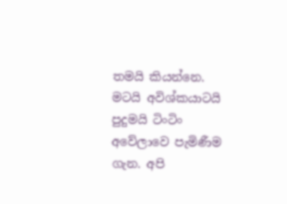තමයි කියන්නෙ.
මටයි අවිශ්කයාටයි පුදුමයි ටිංටිං අවේලාවෙ පැමිණීම ගැන. අපි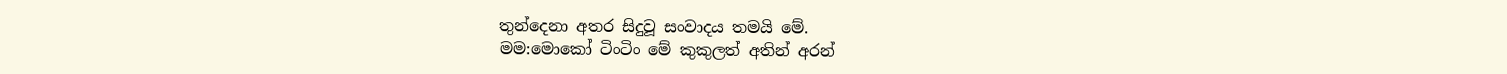තුන්දෙනා අතර සිදුවූ සංවාදය තමයි මේ.
මම:මොකෝ ටිංටිං මේ කුකුලත් අතින් අරන්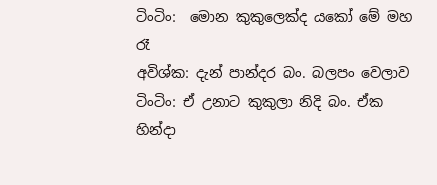ටිංටිං:  මොන කුකුලෙක්ද යකෝ මේ මහ රෑ
අවිශ්ක: දැන් පාන්දර බං. බලපං වෙලාව
ටිංටිං: ඒ උනාට කුකුලා නිදි බං. ඒක හින්දා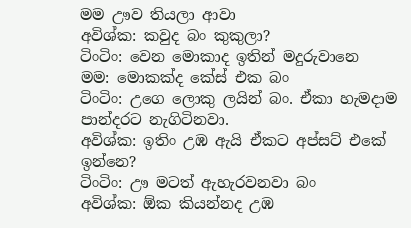මම ඌව තියලා ආවා
අවිශ්ක: කවුද බං කුකුලා?
ටිංටිං: වෙන මොකාද ඉතින් මදුරුවානෙ
මම: මොකක්ද කේස් එක බං
ටිංටිං: උගෙ ලොකු ලයින් බං. ඒකා හැමදාම පාන්දරට නැගිටිනවා.
අවිශ්ක: ඉතිං උඹ ඇයි ඒකට අප්සට් එකේ ඉන්නෙ?
ටිංටිං: ඌ මටත් ඇහැරවනවා බං
අවිශ්ක: ඕක කියන්නද උඹ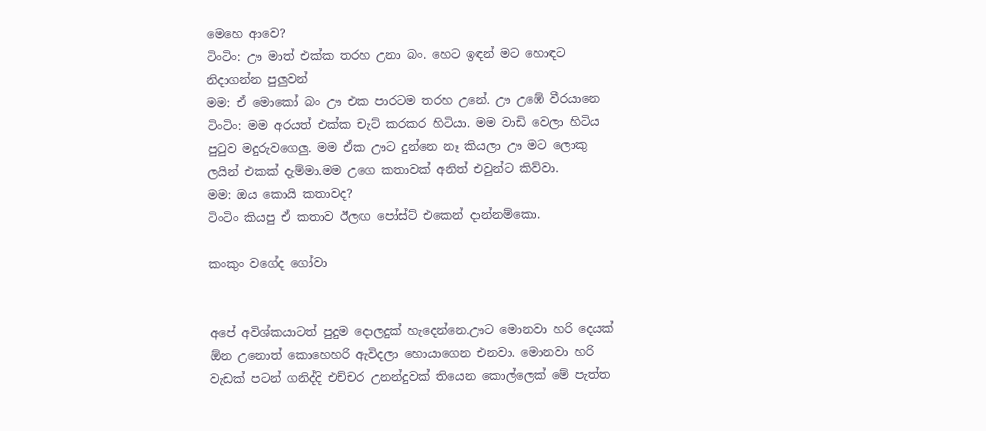මෙහෙ ආවෙ?
ටිංටිං: ඌ මාත් එක්ක තරහ උනා බං. හෙට ඉඳන් මට හොඳට නිදාගන්න පුලුවන්
මම: ඒ මොකෝ බං ඌ එක පාරටම තරහ උනේ. ඌ උඹේ වීරයානෙ
ටිංටිං: මම අරයත් එක්ක චැට් කරකර හිටියා. මම වාඩි වෙලා හිටිය පුටුව මදුරුවගෙලු. මම ඒක ඌට දුන්නෙ නෑ කියලා ඌ මට ලොකු ලයින් එකක් දැම්මා.මම උගෙ කතාවක් අනිත් එවුන්ට කිව්වා.
මම: ඔය කොයි කතාවද?
ටිංටිං කියපු ඒ කතාව ඊලඟ පෝස්ට් එකෙන් දාන්නම්කො.

කංකුං වගේද ගෝවා


අපේ අවිශ්කයාටත් පුදුම දොලදුක් හැදෙන්නෙ.ඌට මොනවා හරි දෙයක් ඕන උනොත් කොහෙහරි ඇවිදලා හොයාගෙන එනවා. මොනවා හරි වැඩක් පටන් ගනිද්දි එච්චර උනන්දුවක් තියෙන කොල්ලෙක් මේ පැත්ත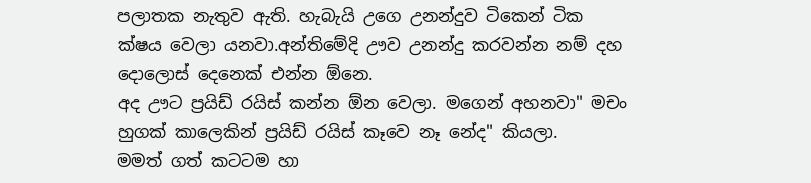පලාතක නැතුව ඇති. හැබැයි උගෙ උනන්දුව ටිකෙන් ටික ක්ෂය වෙලා යනවා.අන්තිමේදි ඌව උනන්දු කරවන්න නම් දහ දොලොස් දෙනෙක් එන්න ඕනෙ.
අද ඌට ප්‍රයිඩ් රයිස් කන්න ඕන වෙලා. මගෙන් අහනවා" මචං හුගක් කාලෙකින් ප්‍රයිඩ් රයිස් කෑවෙ නෑ නේද" කියලා.
මමත් ගත් කටටම හා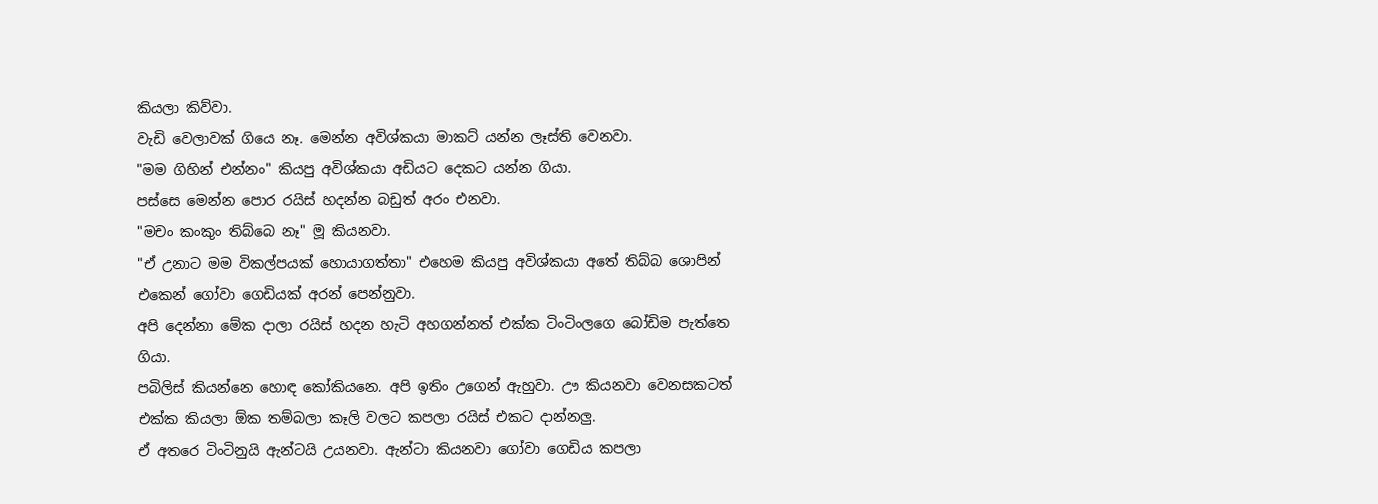කියලා කිව්වා.
වැඩි වෙලාවක් ගියෙ නෑ. මෙන්න අවිශ්කයා මාකට් යන්න ලෑස්ති වෙනවා.
"මම ගිහින් එන්නං" කියපු අවිශ්කයා අඩියට දෙකට යන්න ගියා.
පස්සෙ මෙන්න පොර රයිස් හදන්න බඩුත් අරං එනවා.
"මචං කංකුං තිබ්බෙ නෑ" මූ කියනවා.
"ඒ උනාට මම විකල්පයක් හොයාගත්තා" එහෙම කියපු අවිශ්කයා අතේ තිබ්බ ශොපින් එකෙන් ගෝවා ගෙඩියක් අරන් පෙන්නුවා.
අපි දෙන්නා මේක දාලා රයිස් හදන හැටි අහගන්නත් එක්ක ටිංටිංලගෙ බෝඩිම පැත්තෙ ගියා.
පබිලිස් කියන්නෙ හොඳ කෝකියනෙ. අපි ඉතිං උගෙන් ඇහුවා. ඌ කියනවා වෙනසකටත් එක්ක කියලා ඕක තම්බලා කෑලි වලට කපලා රයිස් එකට දාන්නලු.
ඒ අතරෙ ටිංටිනුයි ඇන්ටයි උයනවා. ඇන්ටා කියනවා ගෝවා ගෙඩිය කපලා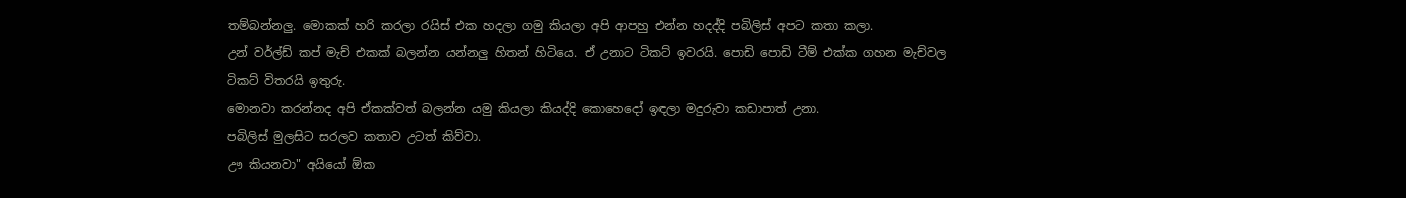තම්බන්නලු. මොකක් හරි කරලා රයිස් එක හදලා ගමු කියලා අපි ආපහු එන්න හදද්දි පබිලිස් අපට කතා කලා.
උන් වර්ල්ඩ් කප් මැච් එකක් බලන්න යන්නලු හිතන් හිටියෙ. ඒ උනාට ටිකට් ඉවරයි. පොඩි පොඩි ටීම් එක්ක ගහන මැච්වල ටිකට් විතරයි ඉතුරු.
මොනවා කරන්නද අපි ඒකක්වත් බලන්න යමු කියලා කියද්දි කොහෙදෝ ඉඳලා මදුරුවා කඩාපාත් උනා.
පබිලිස් මුලසිට සරලව කතාව උටත් කිව්වා.
ඌ කියනවා" අයියෝ ඕක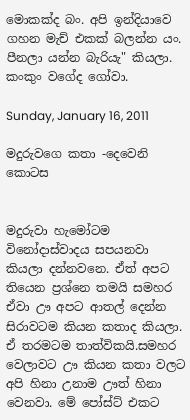මොකක්ද බං. අපි ඉන්දියාවෙ ගහන මැච් එකක් බලන්න යං. පීනලා යන්න බැරියැ" කියලා.
කංකුං වගේද ගෝවා.

Sunday, January 16, 2011

මදුරුවගෙ කතා -දෙවෙනි කොටස


මදුරුවා හැමෝටම විනෝදාස්වාදය සපයනවා කියලා දන්නවනෙ. ඒත් අපට තියෙන ප්‍රශ්නෙ තමයි සමහර ඒවා ඌ අපට ආතල් දෙන්න සිරාවටම කියන කතාද කියලා. ඒ තරමටම තාත්විකයි.සමහර වෙලාවට ඌ කියන කතා වලට අපි හිනා උනාම ඌත් හිනා වෙනවා. මේ පෝස්ට් එකට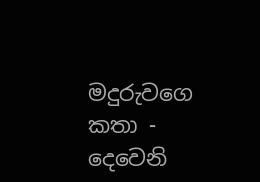මදුරුවගෙ කතා - දෙවෙනි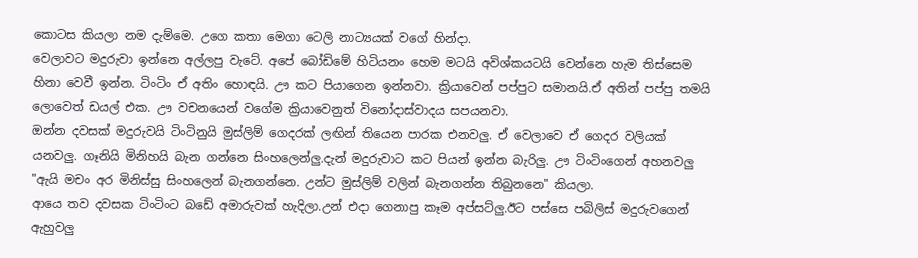කොටස කියලා නම දැම්මෙ. උගෙ කතා මෙගා ටෙලි නාට්‍යයක් වගේ හින්දා.
වෙලාවට මදුරුවා ඉන්නෙ අල්ලපු වැටේ. අපේ බෝඩිමේ හිටියනං හෙම මටයි අවිශ්කයටයි වෙන්නෙ හැම තිස්සෙම හිනා වෙවී ඉන්න. ටිංටිං ඒ අතිං හොඳයි. ඌ කට පියාගෙන ඉන්නවා. ක්‍රියාවෙන් පප්පුට සමානයි.ඒ අතින් පප්පු තමයි ලොවෙත් ඩයල් එක. ඌ වචනයෙන් වගේම ක්‍රියාවෙනුත් විනෝදාස්වාදය සපයනවා.
ඔන්න දවසක් මදුරුවයි ටිංටිනුයි මුස්ලිම් ගෙදරක් ලඟින් තියෙන පාරක එනවලු. ඒ වෙලාවෙ ඒ ගෙදර වලියක් යනවලු. ගෑනියි මිනිහයි බැන ගන්නෙ සිංහලෙන්ලු.දැන් මදුරුවාට කට පියන් ඉන්න බැරිලු. ඌ ටිංටිංගෙන් අහනවලු "ඇයි මචං අර මිනිස්සු සිංහලෙන් බැනගන්නෙ. උන්ට මුස්ලිම් වලින් බැනගන්න තිබුනනෙ" කියලා.
ආයෙ තව දවසක ටිංටිංට බඩේ අමාරුවක් හැදිලා.උන් එදා ගෙනාපු කෑම අප්සට්ලු.ඊට පස්සෙ පබිලිස් මදුරුවගෙන් ඇහුවලු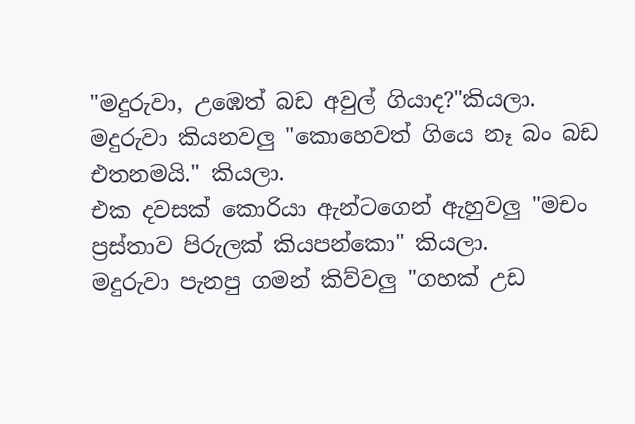"මදුරුවා, උඹෙත් බඩ අවුල් ගියාද?"කියලා.
මදුරුවා කියනවලු "කොහෙවත් ගියෙ නෑ බං බඩ එතනමයි." කියලා.
එක දවසක් කොරියා ඇන්ටගෙන් ඇහුවලු "මචං ප්‍රස්තාව පිරුලක් කියපන්කො" කියලා.
මදුරුවා පැනපු ගමන් කිව්වලු "ගහක් උඩ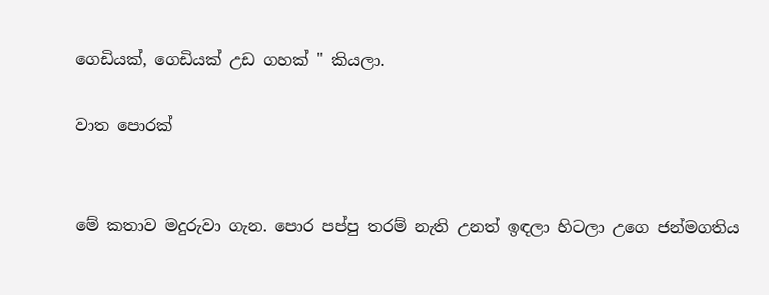ගෙඩියක්, ගෙඩියක් උඩ ගහක් " කියලා.

වාත පොරක්


මේ කතාව මදුරුවා ගැන. පොර පප්පු තරම් නැති උනත් ඉඳලා හිටලා උගෙ ජන්මගතිය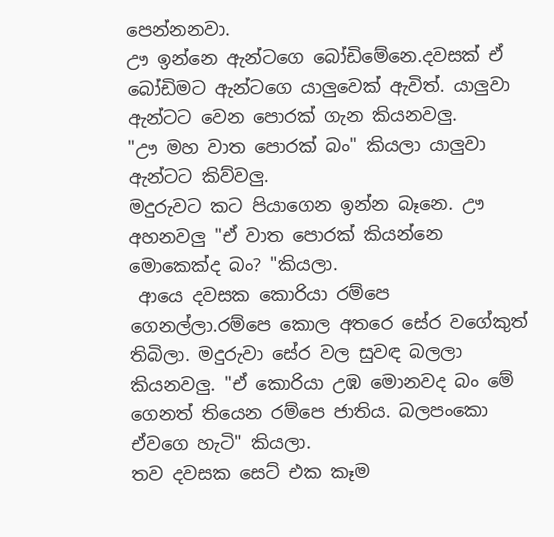පෙන්නනවා.
ඌ ඉන්නෙ ඇන්ටගෙ බෝඩිමේනෙ.දවසක් ඒ බෝඩිමට ඇන්ටගෙ යාලුවෙක් ඇවිත්. යාලුවා ඇන්ටට වෙන පොරක් ගැන කියනවලු.
"ඌ මහ වාත පොරක් බං" කියලා යාලුවා ඇන්ටට කිව්වලු.
මදුරුවට කට පියාගෙන ඉන්න බෑනෙ. ඌ අහනවලු "ඒ වාත පොරක් කියන්නෙ මොකෙක්ද බං? "කියලා.
 ආයෙ දවසක කොරියා රම්පෙ ගෙනල්ලා.රම්පෙ කොල අතරෙ සේර වගේකුත් තිබිලා. මදුරුවා සේර වල සුවඳ බලලා කියනවලු. "ඒ කොරියා උඹ මොනවද බං මේ ගෙනත් තියෙන රම්පෙ ජාතිය. බලපංකො ඒවගෙ හැටි" කියලා.
තව දවසක සෙට් එක කෑම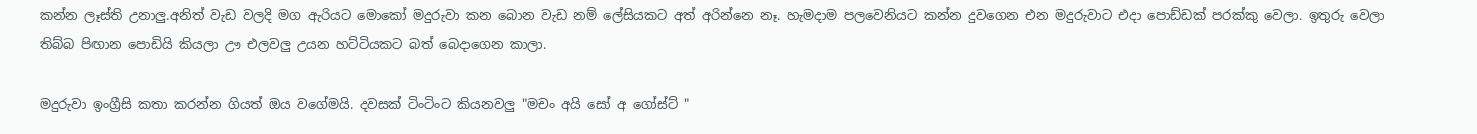කන්න ලෑස්ති උනාලු.අනිත් වැඩ වලදි මග ඇරියට මොකෝ මදුරුවා කන බොන වැඩ නම් ලේසියකට අත් අරින්නෙ නෑ. හැමදාම පලවෙනියට කන්න දුවගෙන එන මදුරුවාට එදා පොඩ්ඩක් පරක්කු වෙලා. ඉතුරු වෙලා තිබ්බ පිඟාන පොඩියි කියලා ඌ එලවලු උයන හට්ටියකට බත් බෙදාගෙන කාලා.

මදුරුවා ඉංග්‍රීසි කතා කරන්න ගියත් ඔය වගේමයි. දවසක් ටිංටිංට කියනවලු "මචං අයි සෝ අ ගෝස්ට් "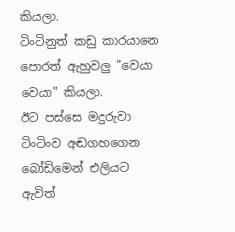කියලා.
ටිංටිනුත් කඩු කාරයානෙ පොරත් ඇහුවලු "වෙයා වෙයා" කියලා.
ඊට පස්සෙ මදුරුවා ටිංටිංව අඬගහගෙන බෝඩිමෙන් එලියට ඇවිත්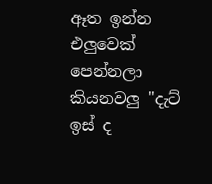ඈත ඉන්න එලුවෙක් පෙන්නලා කියනවලු "දැට් ඉස් ද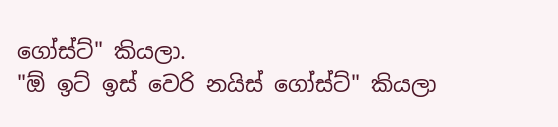ගෝස්ට්" කියලා.
"ඕ ඉට් ඉස් වෙරි නයිස් ගෝස්ට්" කියලා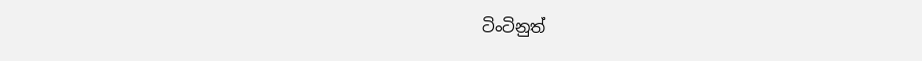ටිංටිනුත්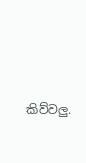කිව්වලු.